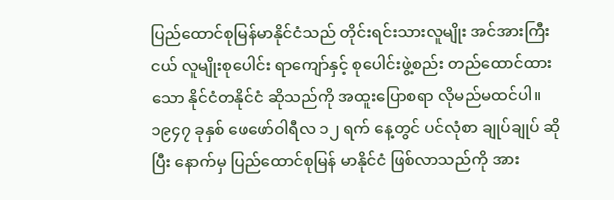ပြည်ထောင်စုမြန်မာနိုင်ငံသည် တိုင်းရင်းသားလူမျိုး အင်အားကြီးငယ် လူမျိုးစုပေါင်း ရာကျော်နှင့် စုပေါင်းဖွဲ့စည်း တည်ထောင်ထား သော နိုင်ငံတနိုင်ငံ ဆိုသည်ကို အထူးပြောစရာ လိုမည်မထင်ပါ။ ၁၉၄၇ ခုနှစ် ဖေဖော်ဝါရီလ ၁၂ ရက် နေ့တွင် ပင်လုံစာ ချုပ်ချုပ် ဆိုပြီး နောက်မှ ပြည်ထောင်စုမြန် မာနိုင်ငံ ဖြစ်လာသည်ကို အား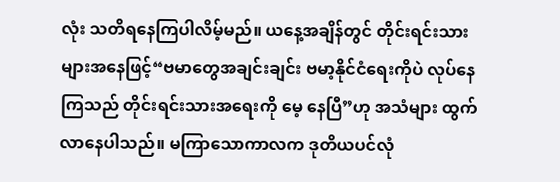လုံး သတိရနေကြပါလိမ့်မည်။ ယနေ့အချိန်တွင် တိုင်းရင်းသားများအနေဖြင့်“ဗမာတွေအချင်းချင်း ဗမာ့နိုင်ငံရေးကိုပဲ လုပ်နေကြသည် တိုင်းရင်းသားအရေးကို မေ့ နေပြီ”ဟု အသံများ ထွက်လာနေပါသည်။ မကြာသောကာလက ဒုတိယပင်လုံ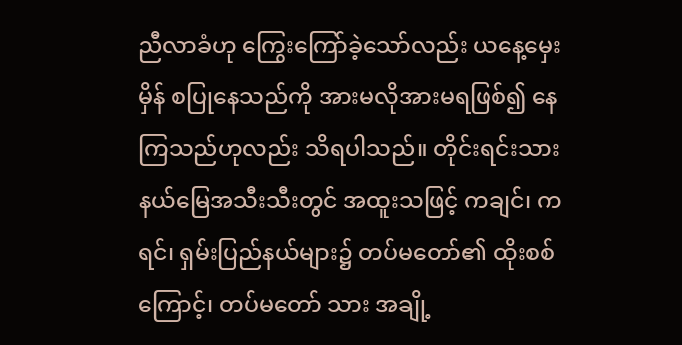ညီလာခံဟု ကြွေးကြော်ခဲ့သော်လည်း ယနေ့မှေးမှိန် စပြုနေသည်ကို အားမလိုအားမရဖြစ်၍ နေကြသည်ဟုလည်း သိရပါသည်။ တိုင်းရင်းသားနယ်မြေအသီးသီးတွင် အထူးသဖြင့် ကချင်၊ ကရင်၊ ရှမ်းပြည်နယ်များ၌ တပ်မတော်၏ ထိုးစစ်ကြောင့်၊ တပ်မတော် သား အချို့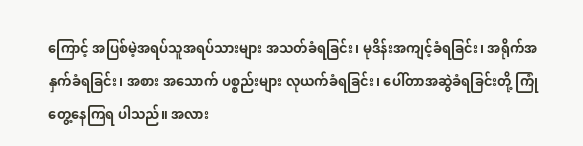ကြောင့် အပြစ်မဲ့အရပ်သူအရပ်သားများ အသတ်ခံရခြင်း၊ မုဒိန်းအကျင့်ခံရခြင်း၊ အရိုက်အနှက်ခံရခြင်း၊ အစား အသောက် ပစ္စည်းများ လုယက်ခံရခြင်း၊ ပေါ်တာအဆွဲခံရခြင်းတို့ ကြုံတွေ့နေကြရ ပါသည်။ အလား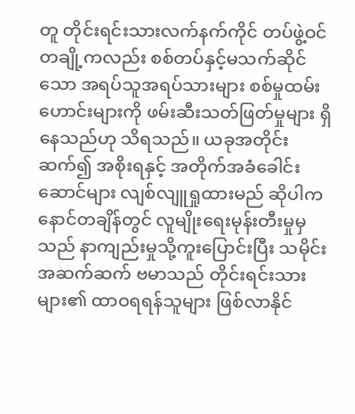တူ တိုင်းရင်းသားလက်နက်ကိုင် တပ်ဖွဲ့ဝင် တချို့ကလည်း စစ်တပ်နှင့်မသက်ဆိုင်သော အရပ်သူအရပ်သားများ စစ်မှုထမ်း ဟောင်းများကို ဖမ်းဆီးသတ်ဖြတ်မှုများ ရှိနေသည်ဟု သိရသည်။ ယခုအတိုင်းဆက်၍ အစိုးရနှင့် အတိုက်အခံခေါင်းဆောင်များ လျစ်လျူရှုထားမည် ဆိုပါက နောင်တချိန်တွင် လူမျိုးရေးမုန်းတီးမှုမှ သည် နာကျည်းမှုသို့ကူးပြောင်းပြီး သမိုင်းအဆက်ဆက် ဗမာသည် တိုင်းရင်းသားများ၏ ထာဝရရန်သူများ ဖြစ်လာနိုင်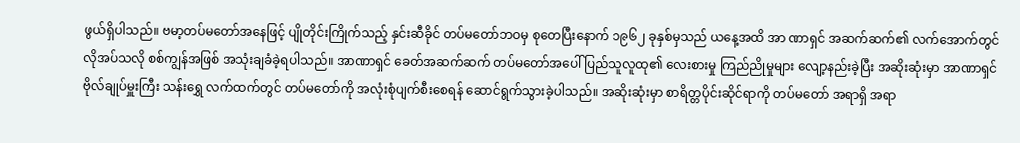ဖွယ်ရှိပါသည်။ ဗမာ့တပ်မတော်အနေဖြင့် ပျိုတိုင်းကြိုက်သည့် နှင်းဆီခိုင် တပ်မတော်ဘဝမှ စုတေပြီးနောက် ၁၉၆၂ ခုနှစ်မှသည် ယနေ့အထိ အာ ဏာရှင် အဆက်ဆက်၏ လက်အောက်တွင် လိုအပ်သလို စစ်ကျွန်အဖြစ် အသုံးချခံခဲ့ရပါသည်။ အာဏာရှင် ခေတ်အဆက်ဆက် တပ်မတော်အပေါ် ပြည်သူလူထု၏ လေးစားမှု ကြည်ညိုမှုများ လျော့နည်းခဲ့ပြီး အဆိုးဆုံးမှာ အာဏာရှင် ဗိုလ်ချုပ်မှူးကြီး သန်းရွှေ လက်ထက်တွင် တပ်မတော်ကို အလုံးစုံပျက်စီးစေရန် ဆောင်ရွက်သွားခဲ့ပါသည်။ အဆိုးဆုံးမှာ စာရိတ္တပိုင်းဆိုင်ရာကို တပ်မတော် အရာရှိ အရာ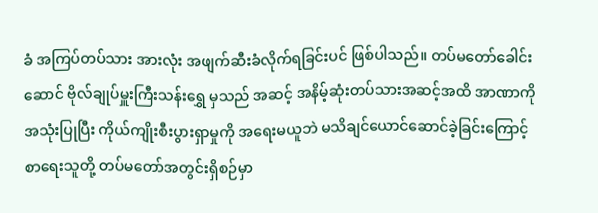ခံ အကြပ်တပ်သား အားလုံး အဖျက်ဆီးခံလိုက်ရခြင်းပင် ဖြစ်ပါသည်။ တပ်မတော်ခေါင်းဆောင် ဗိုလ်ချုပ်မှူးကြီးသန်းရွှေ မှသည် အဆင့် အနိမ့်ဆုံးတပ်သားအဆင့်အထိ အာဏာကိုအသုံးပြုပြီး ကိုယ်ကျိုးစီးပွားရှာမှုကို အရေးမယူဘဲ မသိချင်ယောင်ဆောင်ခဲ့ခြင်းကြောင့် စာရေးသူတို့ တပ်မတော်အတွင်းရှိစဉ်မှာ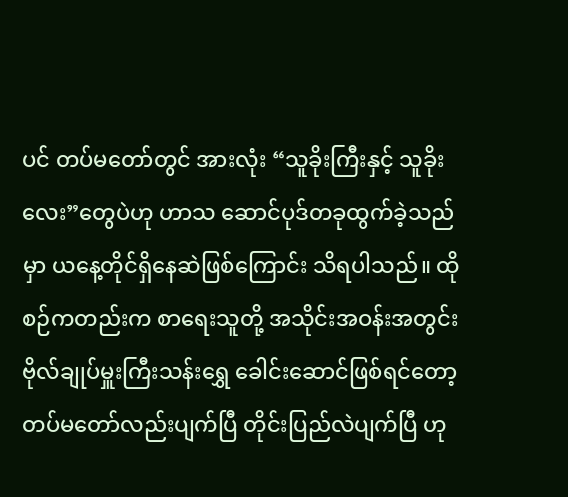ပင် တပ်မတော်တွင် အားလုံး “သူခိုးကြီးနှင့် သူခိုးလေး”တွေပဲဟု ဟာသ ဆောင်ပုဒ်တခုထွက်ခဲ့သည်မှာ ယနေ့တိုင်ရှိနေဆဲဖြစ်ကြောင်း သိရပါသည်။ ထိုစဉ်ကတည်းက စာရေးသူတို့ အသိုင်းအဝန်းအတွင်း ဗိုလ်ချုပ်မှူးကြီးသန်းရွှေ ခေါင်းဆောင်ဖြစ်ရင်တော့ တပ်မတော်လည်းပျက်ပြီ တိုင်းပြည်လဲပျက်ပြီ ဟု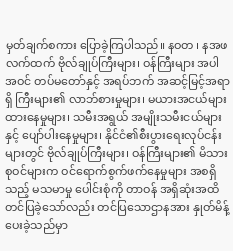မှတ်ချက်စကား ပြောခဲ့ကြပါသည်။ နဝတ ၊ နအဖ လက်ထက် ဗိုလ်ချုပ်ကြီးများ၊ ဝန်ကြီးများ အပါအဝင် တပ်မတော်နှင့် အရပ်ဘက် အဆင့်မြင့်အရာရှိ ကြီးများ၏ လာဘ်စားမှုများ၊ မယားအငယ်များ ထားနေမှုများ၊ သမီးအရွယ် အမျိုးသမီးငယ်များနှင့် ပျော်ပါးနေမှုများ၊ နိုင်ငံ၏စီးပွားရေးလုပ်ငန်း များတွင် ဗိုလ်ချုပ်ကြီးများ၊ ဝန်ကြီးများ၏ မိသားစုဝင်များက ဝင်ရောက်စွက်ဖက်နေမှုများ အစရှိသည့် မသမာမှု ပေါင်းစုံကို တာဝန် အရှိဆုံးအထိ တင်ပြခဲ့သော်လည်း တင်ပြသောဌာနအား နှုတ်မိန့်ပေးခဲ့သည်မှာ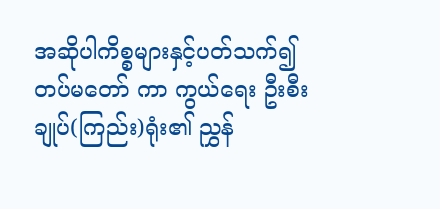အဆိုပါကိစ္စများနှင့်ပတ်သက်၍ တပ်မတော် ကာ ကွယ်ရေး ဦးစီးချုပ်(ကြည်း)ရုံး၏ ညွှန်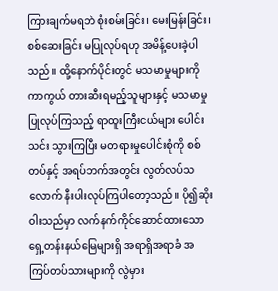ကြားချက်မရဘဲ စုံးစမ်းခြင်း၊ မေးမြန်းခြင်း၊ စစ်ဆေးခြင်း မပြုလုပ်ရဟု အမိန့်ပေးခဲ့ပါသည်။ ထို့နောက်ပိုင်းတွင် မသမာမှုများကို ကာကွယ် တားဆီးရမည့်သူများနှင့် မသမာမှု ပြုလုပ်ကြသည့် ရာထူးကြီးငယ်များ ပေါင်းသင်း သွားကြပြီး မတရားမှုပေါင်းစုံကို စစ်တပ်နှင့် အရပ်ဘက်အတွင်း လွတ်လပ်သလောက် နီးပါးလုပ်ကြပါတော့သည်။ ပို၍ဆိုးဝါးသည်မှာ လက်နက်ကိုင်ဆောင်ထားသော ရှေ့တန်းနယ်မြေများရှိ အရာရှိအရာခံ အကြပ်တပ်သားများကို လွဲမှား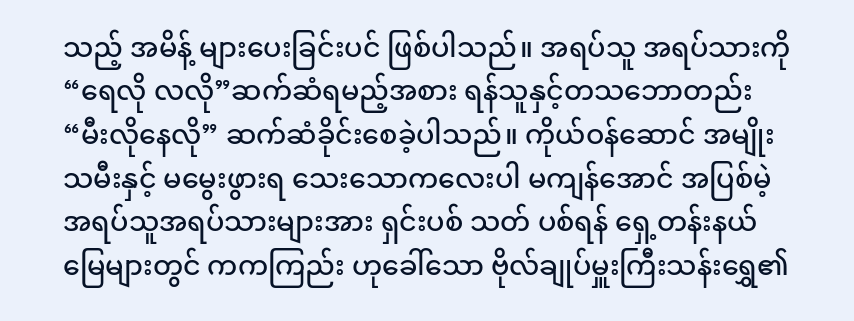သည့် အမိန့် များပေးခြင်းပင် ဖြစ်ပါသည်။ အရပ်သူ အရပ်သားကို “ရေလို လလို”ဆက်ဆံရမည့်အစား ရန်သူနှင့်တသဘောတည်း “မီးလိုနေလို” ဆက်ဆံခိုင်းစေခဲ့ပါသည်။ ကိုယ်ဝန်ဆောင် အမျိုးသမီးနှင့် မမွေးဖွားရ သေးသောကလေးပါ မကျန်အောင် အပြစ်မဲ့ အရပ်သူအရပ်သားများအား ရှင်းပစ် သတ် ပစ်ရန် ရှေ့တန်းနယ်မြေများတွင် ကကကြည်း ဟုခေါ်သော ဗိုလ်ချုပ်မှူးကြီးသန်းရွှေ၏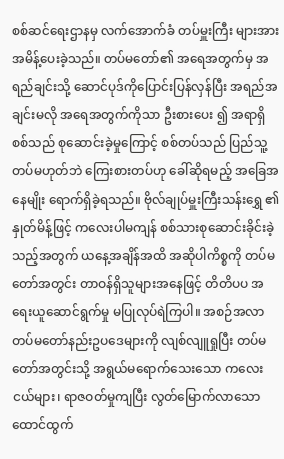စစ်ဆင်ရေးဌာနမှ လက်အောက်ခံ တပ်မှူးကြီး များအား အမိန့်ပေးခဲ့သည်။ တပ်မတော်၏ အရေအတွက်မှ အရည်ချင်းသို့ ဆောင်ပုဒ်ကိုပြောင်းပြန်လှန်ပြီး အရည်အချင်းမလို အရေအတွက်ကိုသာ ဦးစားပေး ၍ အရာရှိစစ်သည် စုဆောင်းခဲ့မှုကြောင့် စစ်တပ်သည် ပြည်သူ့တပ်မဟုတ်ဘဲ ကြေးစားတပ်ဟု ခေါ်ဆိုရမည့် အခြေအနေမျိုး ရောက်ရှိခဲ့ရသည်။ ဗိုလ်ချုပ်မှူးကြီးသန်းရွှေ ၏ နှုတ်မိန့်ဖြင့် ကလေးပါမကျန် စစ်သားစုဆောင်းခိုင်းခဲ့သည့်အတွက် ယနေ့အချိန်အထိ အဆိုပါကိစ္စကို တပ်မတော်အတွင်း တာဝန်ရှိသူများအနေဖြင့် တိတိပပ အရေးယူဆောင်ရွက်မှု မပြုလုပ်ရဲကြပါ။ အစဉ်အလာ တပ်မတော်နည်းဥပဒေများကို လျစ်လျူရှုပြီး တပ်မတော်အတွင်းသို့ အရွယ်မရောက်သေးသော ကလေးငယ်များ၊ ရာဇဝတ်မှုကျပြီး လွတ်မြောက်လာသော ထောင်ထွက်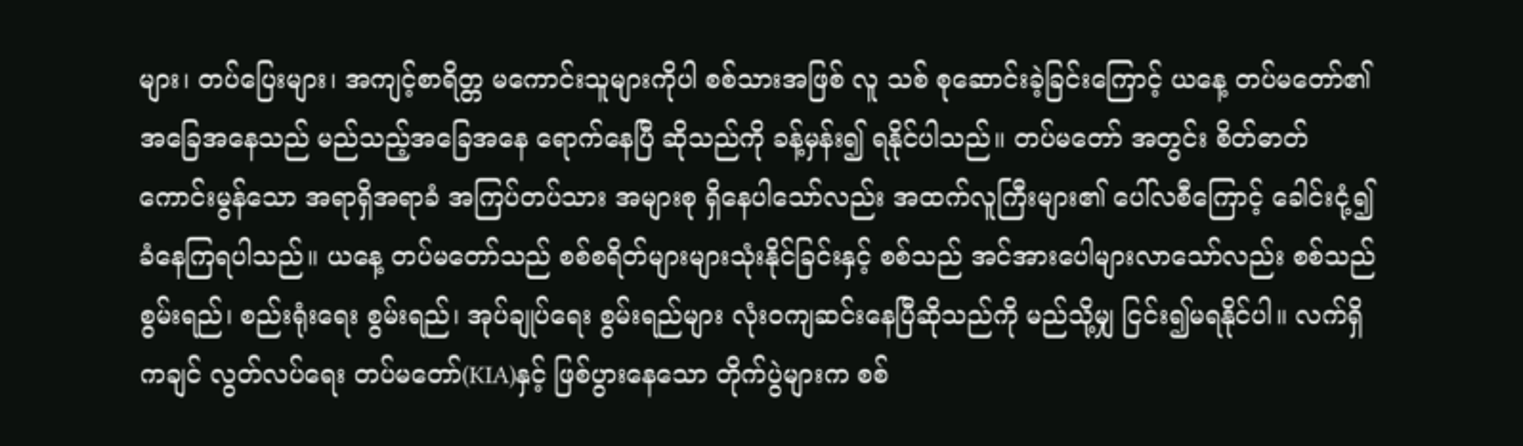များ၊ တပ်ပြေးများ၊ အကျင့်စာရိတ္တ မကောင်းသူများကိုပါ စစ်သားအဖြစ် လူ သစ် စုဆောင်းခဲ့ခြင်းကြောင့် ယနေ့ တပ်မတော်၏ အခြေအနေသည် မည်သည့်အခြေအနေ ရောက်နေပြီ ဆိုသည်ကို ခန့်မှန်း၍ ရနိုင်ပါသည်။ တပ်မတော် အတွင်း စိတ်ဓာတ်ကောင်းမွန်သော အရာရှိအရာခံ အကြပ်တပ်သား အများစု ရှိနေပါသော်လည်း အထက်လူကြီးများ၏ ပေါ်လစီကြောင့် ခေါင်းငုံ့၍ခံနေကြရပါသည်။ ယနေ့ တပ်မတော်သည် စစ်စရိတ်များများသုံးနိုင်ခြင်းနှင့် စစ်သည် အင်အားပေါများလာသော်လည်း စစ်သည် စွမ်းရည်၊ စည်းရုံးရေး စွမ်းရည်၊ အုပ်ချုပ်ရေး စွမ်းရည်များ လုံးဝကျဆင်းနေပြီဆိုသည်ကို မည်သို့မျှ ငြင်း၍မရနိုင်ပါ။ လက်ရှိ ကချင် လွတ်လပ်ရေး တပ်မတော်(KIA)နှင့် ဖြစ်ပွားနေသော တိုက်ပွဲများက စစ်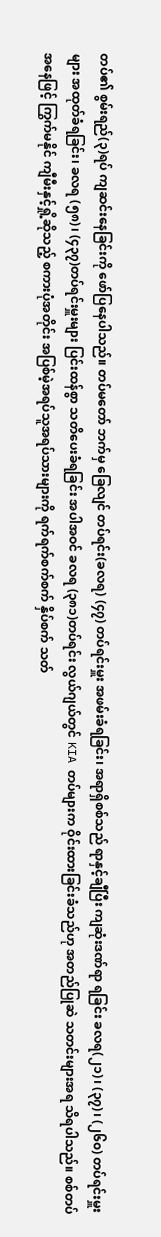တပ်၏ စွမ်းရည်(၃)ရပ် ကျဆင်းနေခြင်းကို ဖော်ပြနေပါသည်။ တပ်မတော် ဘက်မှ ခြေလျင် တပ်ရင်း(ခလရ) (၄၇) တပ်ရင်းမှူး အဖမ်းခံရခြင်း၊ အရာရှိစစ်သည် ရာနှင့်ချီပြီး ကျဆုံးဒဏ်ရာ ရခြင်း ခလရ(၂၁)၊ (၃၇)၊ (၂၆၀) တပ်ရင်းမှူးများ အထုတ်ခံရခြင်း၊ ခလရ (၅၈)၊ (၄၃၇)တပ်ရင်းမှူးများ ပြင်းထန်စွာ သတိပေးခံရခြင်း အပါအဝင် ခလရ (၃၈၁)တပ်ရင်း လွယ်ဂျယ်တွင် KIA တပ်များက ဝိုင်းထားခြင်းခံသည်ဟု အတည်ပြုဆဲ သတင်းများအရ သိရပါသည်။ စစ်တပ်အနေဖြင့် ကြွက်မနိုင် ကျီမီးနှင့်ရှို့ဆိုသည့် စကားပုံအတိုင်း အပြစ်မဲ့အရပ်သူအရပ်သားများကို ရက်ရက်စက်စက် နှိပ်စက် သတ်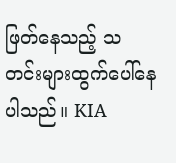ဖြတ်နေသည့် သတင်းများထွက်ပေါ်နေပါသည်။ KIA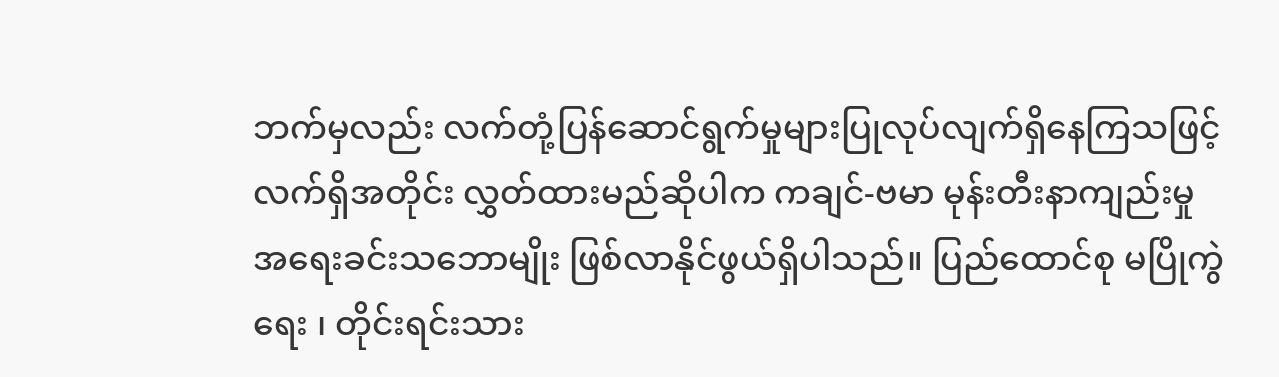ဘက်မှလည်း လက်တုံ့ပြန်ဆောင်ရွက်မှုများပြုလုပ်လျက်ရှိနေကြသဖြင့် လက်ရှိအတိုင်း လွှတ်ထားမည်ဆိုပါက ကချင်-ဗမာ မုန်းတီးနာကျည်းမှု အရေးခင်းသဘောမျိုး ဖြစ်လာနိုင်ဖွယ်ရှိပါသည်။ ပြည်ထောင်စု မပြိုကွဲရေး ၊ တိုင်းရင်းသား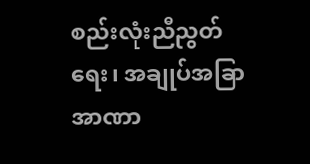စည်းလုံးညီညွတ်ရေး၊ အချုပ်အခြာအာဏာ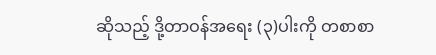ဆိုသည့် ဒို့တာဝန်အရေး (၃)ပါးကို တစာစာ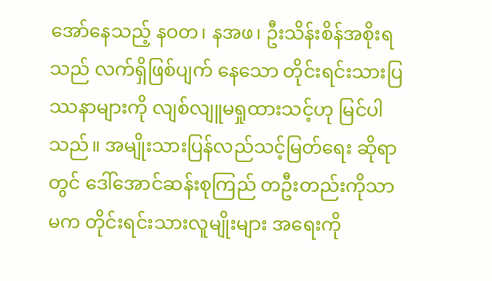အော်နေသည့် နဝတ၊ နအဖ၊ ဦးသိန်းစိန်အစိုးရ သည် လက်ရှိဖြစ်ပျက် နေသော တိုင်းရင်းသားပြဿနာများကို လျစ်လျူမရှုထားသင့်ဟု မြင်ပါသည်။ အမျိုးသားပြန်လည်သင့်မြတ်ရေး ဆိုရာတွင် ဒေါ်အောင်ဆန်းစုကြည် တဦးတည်းကိုသာ မက တိုင်းရင်းသားလူမျိုးများ အရေးကို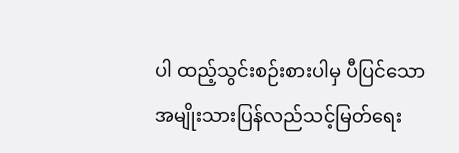ပါ ထည့်သွင်းစဉ်းစားပါမှ ပီပြင်သော အမျိုးသားပြန်လည်သင့်မြတ်ရေး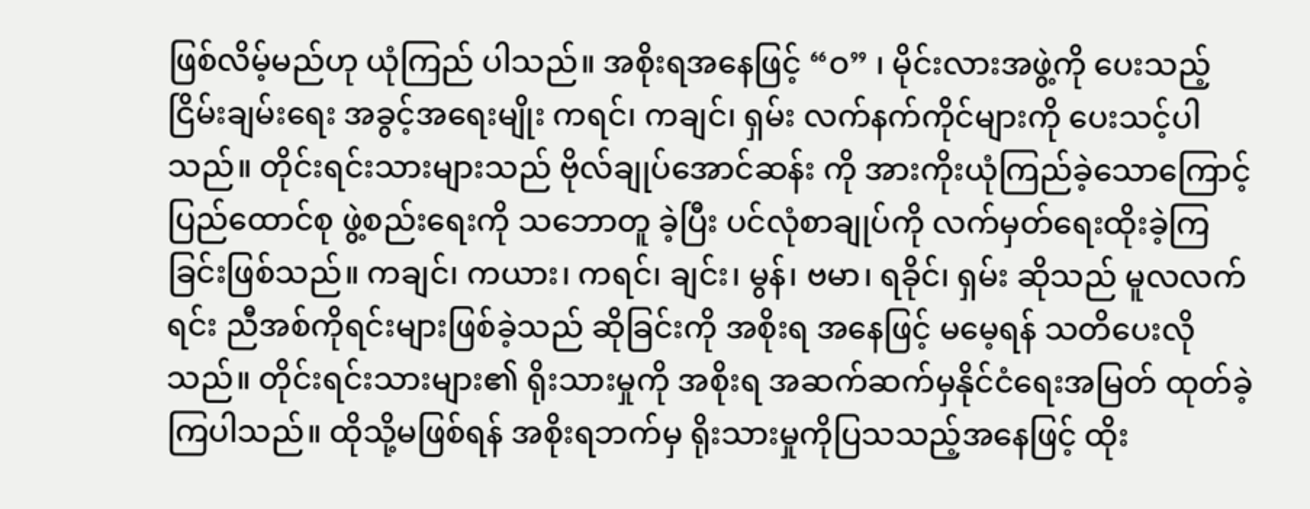ဖြစ်လိမ့်မည်ဟု ယုံကြည် ပါသည်။ အစိုးရအနေဖြင့် “ဝ” ၊ မိုင်းလားအဖွဲ့ကို ပေးသည့်ငြိမ်းချမ်းရေး အခွင့်အရေးမျိုး ကရင်၊ ကချင်၊ ရှမ်း လက်နက်ကိုင်များကို ပေးသင့်ပါသည်။ တိုင်းရင်းသားများသည် ဗိုလ်ချုပ်အောင်ဆန်း ကို အားကိုးယုံကြည်ခဲ့သောကြောင့် ပြည်ထောင်စု ဖွဲ့စည်းရေးကို သဘောတူ ခဲ့ပြီး ပင်လုံစာချုပ်ကို လက်မှတ်ရေးထိုးခဲ့ကြခြင်းဖြစ်သည်။ ကချင်၊ ကယား၊ ကရင်၊ ချင်း၊ မွန်၊ ဗမာ၊ ရခိုင်၊ ရှမ်း ဆိုသည် မူလလက်ရင်း ညီအစ်ကိုရင်းများဖြစ်ခဲ့သည် ဆိုခြင်းကို အစိုးရ အနေဖြင့် မမေ့ရန် သတိပေးလိုသည်။ တိုင်းရင်းသားများ၏ ရိုးသားမှုကို အစိုးရ အဆက်ဆက်မှနိုင်ငံရေးအမြတ် ထုတ်ခဲ့ကြပါသည်။ ထိုသို့မဖြစ်ရန် အစိုးရဘက်မှ ရိုးသားမှုကိုပြသသည့်အနေဖြင့် ထိုး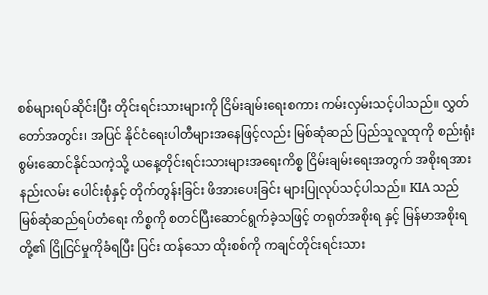စစ်များရပ်ဆိုင်းပြီး တိုင်းရင်းသားများကို ငြိမ်းချမ်းရေးစကား ကမ်းလှမ်းသင့်ပါသည်။ လွှတ်တော်အတွင်း၊ အပြင် နိုင်ငံရေးပါတီများအနေဖြင့်လည်း မြစ်ဆုံဆည် ပြည်သူလူထုကို စည်းရုံးစွမ်းဆောင်နိုင်သကဲ့သို့ ယနေ့တိုင်းရင်းသားများအရေးကိစ္စ ငြိမ်းချမ်းရေးအတွက် အစိုးရအားနည်းလမ်း ပေါင်းစုံနှင့် တိုက်တွန်းခြင်း ဖိအားပေးခြင်း များပြုလုပ်သင့်ပါသည်။ KIA သည် မြစ်ဆုံဆည်ရပ်တံရေး ကိစ္စကို စတင်ပြီးဆောင်ရွက်ခဲ့သဖြင့် တရုတ်အစိုးရ နှင့် မြန်မာအစိုးရတို့၏ ငြိုငြင်မှုကိုခံရပြီး ပြင်း ထန်သော ထိုးစစ်ကို ကချင်တိုင်းရင်းသား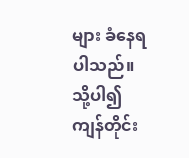များ ခံနေရပါသည်။ သို့ပါ၍ ကျန်တိုင်း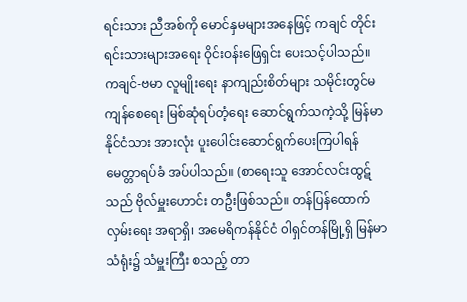ရင်းသား ညီအစ်ကို မောင်နှမများအနေဖြင့် ကချင် တိုင်းရင်းသားများအရေး ဝိုင်းဝန်းဖြေရှင်း ပေးသင့်ပါသည်။ ကချင်-ဗမာ လူမျိုးရေး နာကျည်းစိတ်များ သမိုင်းတွင်မကျန်စေရေး မြစ်ဆုံရပ်တံ့ရေး ဆောင်ရွက်သကဲ့သို့ မြန်မာနိုင်ငံသား အားလုံး ပူးပေါင်းဆောင်ရွက်ပေးကြပါရန် မေတ္တာရပ်ခံ အပ်ပါသည်။ (စာရေးသူ အောင်လင်းထွဋ်သည် ဗိုလ်မှူးဟောင်း တဦးဖြစ်သည်။ တန်ပြန်ထောက်လှမ်းရေး အရာရှိ၊ အမေရိကန်နိုင်ငံ ၀ါရှင်တန်မြို့ရှိ မြန်မာသံရုံး၌ သံမှူးကြီး စသည့် တာ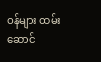ဝန်များ ထမ်းဆောင်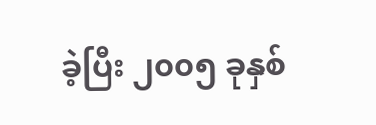ခဲ့ပြီး ၂၀၀၅ ခုနှစ်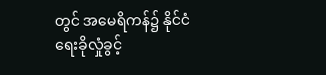တွင် အမေရိကန်၌ နိုင်ငံရေးခိုလှုံခွင့်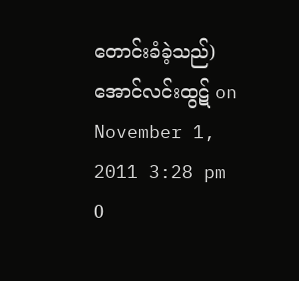တောင်းခံခဲ့သည်) အောင်လင်းထွဋ် on November 1, 2011 3:28 pm
0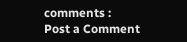comments :
Post a Comment